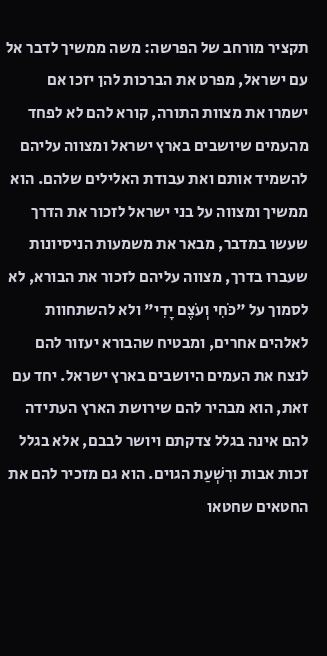תקציר מורחב של הפרשה: משה ממשיך לדבר אל עם ישראל, מפרט את הברכות להן יזכו אם ישמרו את מצוות התורה, קורא להם לא לפחד מהעמים שיושבים בארץ ישראל ומצווה עליהם להשמיד אותם ואת עבודת האלילים שלהם. הוא ממשיך ומצווה על בני ישראל לזכור את הדרך שעשו במדבר, מבאר את משמעות הניסיונות שעברו בדרך, מצווה עליהם לזכור את הבורא, לא לסמוך על "כֹּחִי וְעֹצֶם יָדִי" ולא להשתחוות לאלהים אחרים, ומבטיח שהבורא יעזור להם לנצח את העמים היושבים בארץ ישראל. יחד עם זאת, הוא מבהיר להם שירושת הארץ העתידה להם אינה בגלל צדקתם ויושר לבבם, אלא בגלל זכות אבות ורִשְׁעַת הגוים. הוא גם מזכיר להם את החטאים שחטאו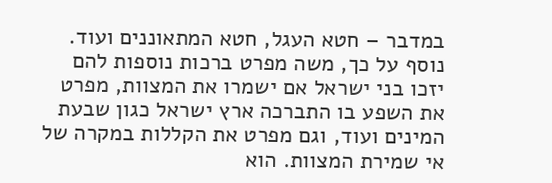במדבר – חטא העגל, חטא המתאוננים ועוד. נוסף על כך, משה מפרט ברכות נוספות להם יזכו בני ישראל אם ישמרו את המצוות, מפרט את השפע בו התברכה ארץ ישראל כגון שבעת המינים ועוד, וגם מפרט את הקללות במקרה של אי שמירת המצוות. הוא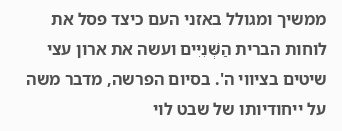ממשיך ומגולל באזני העם כיצד פסל את לוחות הברית הַשְּׁנִיִּים ועשה את ארון עצי שיטים בציווי ה'. בסיום הפרשה, מדבר משה על ייחודיותו של שבט לוי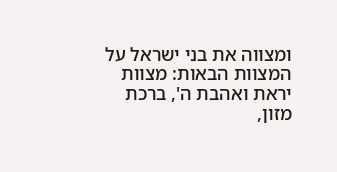ומצווה את בני ישראל על המצוות הבאות: מצוות יראת ואהבת ה', ברכת מזון,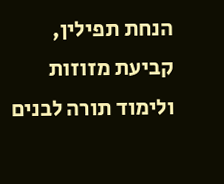הנחת תפילין, קביעת מזוזות ולימוד תורה לבנים